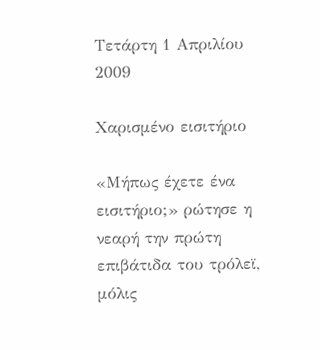Τετάρτη 1 Απριλίου 2009

Χαρισμένο εισιτήριο

«Μήπως έχετε ένα εισιτήριο;» ρώτησε η νεαρή την πρώτη επιβάτιδα του τρόλεϊ, μόλις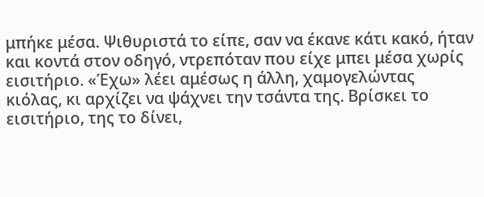μπήκε μέσα. Ψιθυριστά το είπε, σαν να έκανε κάτι κακό, ήταν και κοντά στον οδηγό, ντρεπόταν που είχε μπει μέσα χωρίς εισιτήριο. «Έχω» λέει αμέσως η άλλη, χαμογελώντας κιόλας, κι αρχίζει να ψάχνει την τσάντα της. Βρίσκει το εισιτήριο, της το δίνει,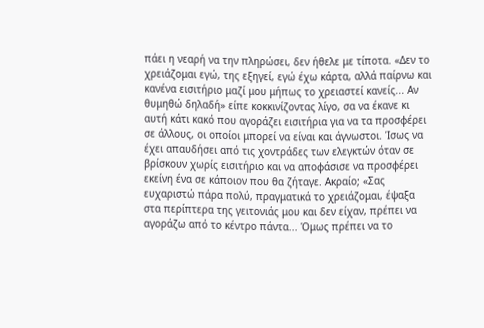πάει η νεαρή να την πληρώσει, δεν ήθελε με τίποτα. «Δεν το χρειάζομαι εγώ, της εξηγεί, εγώ έχω κάρτα, αλλά παίρνω και κανένα εισιτήριο μαζί μου μήπως το χρειαστεί κανείς... Αν θυμηθώ δηλαδή» είπε κοκκινίζοντας λίγο, σα να έκανε κι αυτή κάτι κακό που αγοράζει εισιτήρια για να τα προσφέρει σε άλλους, οι οποίοι μπορεί να είναι και άγνωστοι. Ίσως να έχει απαυδήσει από τις χοντράδες των ελεγκτών όταν σε βρίσκουν χωρίς εισιτήριο και να αποφάσισε να προσφέρει εκείνη ένα σε κάποιον που θα ζήταγε. Ακραίο; «Σας ευχαριστώ πάρα πολύ, πραγματικά το χρειάζομαι, έψαξα στα περίπτερα της γειτονιάς μου και δεν είχαν, πρέπει να αγοράζω από το κέντρο πάντα... Όμως πρέπει να το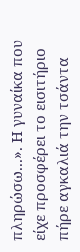πληρώσω...». Η γυναίκα που είχε προσφέρει το εισιτήριο πήρε αγκαλιά την τσάντα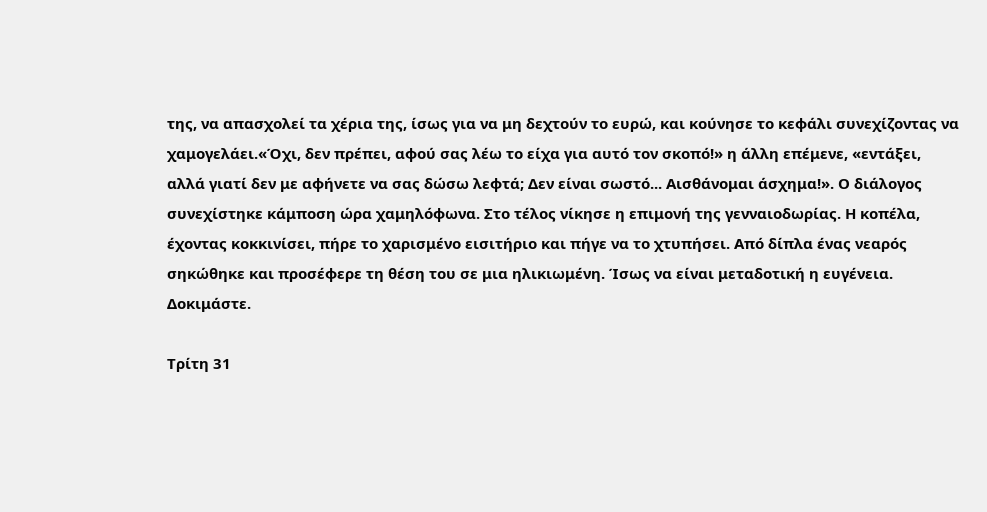της, να απασχολεί τα χέρια της, ίσως για να μη δεχτούν το ευρώ, και κούνησε το κεφάλι συνεχίζοντας να χαμογελάει.«Όχι, δεν πρέπει, αφού σας λέω το είχα για αυτό τον σκοπό!» η άλλη επέμενε, «εντάξει, αλλά γιατί δεν με αφήνετε να σας δώσω λεφτά; Δεν είναι σωστό... Αισθάνομαι άσχημα!». Ο διάλογος συνεχίστηκε κάμποση ώρα χαμηλόφωνα. Στο τέλος νίκησε η επιμονή της γενναιοδωρίας. Η κοπέλα, έχοντας κοκκινίσει, πήρε το χαρισμένο εισιτήριο και πήγε να το χτυπήσει. Από δίπλα ένας νεαρός σηκώθηκε και προσέφερε τη θέση του σε μια ηλικιωμένη. Ίσως να είναι μεταδοτική η ευγένεια. Δοκιμάστε.

Τρίτη 31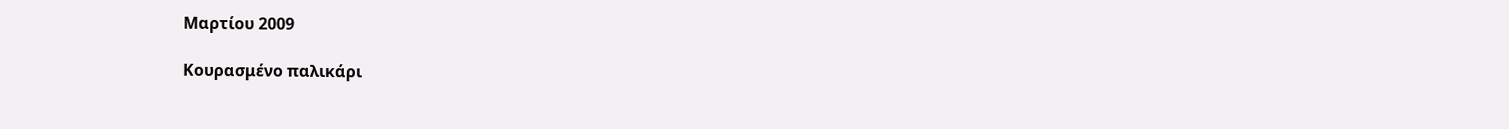Μαρτίου 2009

Κουρασμένο παλικάρι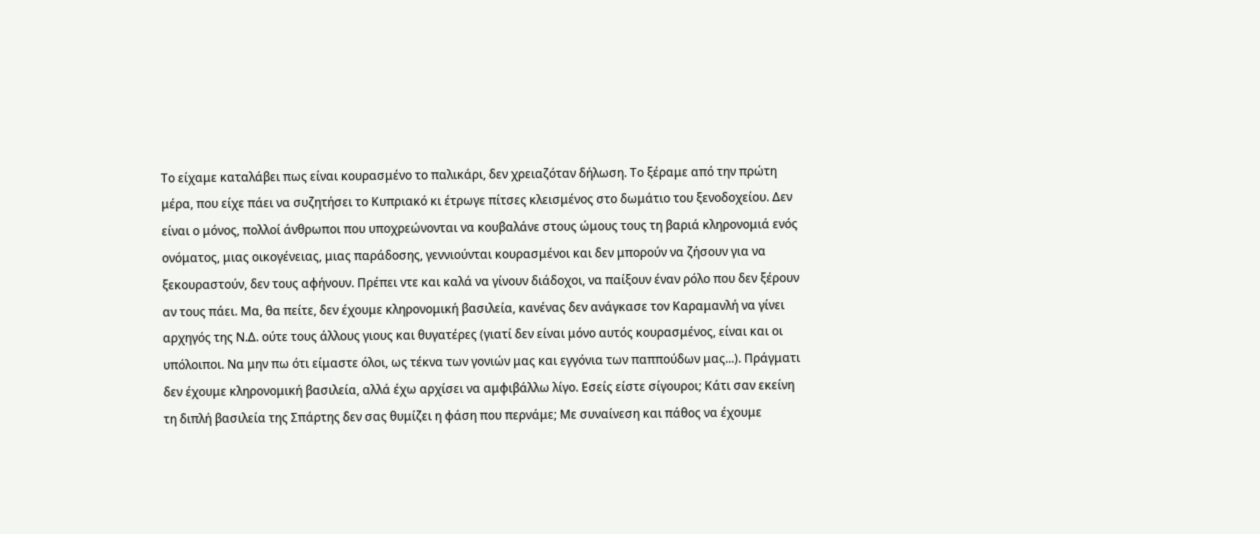Το είχαμε καταλάβει πως είναι κουρασμένο το παλικάρι, δεν χρειαζόταν δήλωση. Το ξέραμε από την πρώτη μέρα, που είχε πάει να συζητήσει το Κυπριακό κι έτρωγε πίτσες κλεισμένος στο δωμάτιο του ξενοδοχείου. Δεν είναι ο μόνος, πολλοί άνθρωποι που υποχρεώνονται να κουβαλάνε στους ώμους τους τη βαριά κληρονομιά ενός ονόματος, μιας οικογένειας, μιας παράδοσης, γεννιούνται κουρασμένοι και δεν μπορούν να ζήσουν για να ξεκουραστούν, δεν τους αφήνουν. Πρέπει ντε και καλά να γίνουν διάδοχοι, να παίξουν έναν ρόλο που δεν ξέρουν αν τους πάει. Μα, θα πείτε, δεν έχουμε κληρονομική βασιλεία, κανένας δεν ανάγκασε τον Καραμανλή να γίνει αρχηγός της Ν.Δ. ούτε τους άλλους γιους και θυγατέρες (γιατί δεν είναι μόνο αυτός κουρασμένος, είναι και οι υπόλοιποι. Να μην πω ότι είμαστε όλοι, ως τέκνα των γονιών μας και εγγόνια των παππούδων μας...). Πράγματι δεν έχουμε κληρονομική βασιλεία, αλλά έχω αρχίσει να αμφιβάλλω λίγο. Εσείς είστε σίγουροι; Κάτι σαν εκείνη τη διπλή βασιλεία της Σπάρτης δεν σας θυμίζει η φάση που περνάμε; Με συναίνεση και πάθος να έχουμε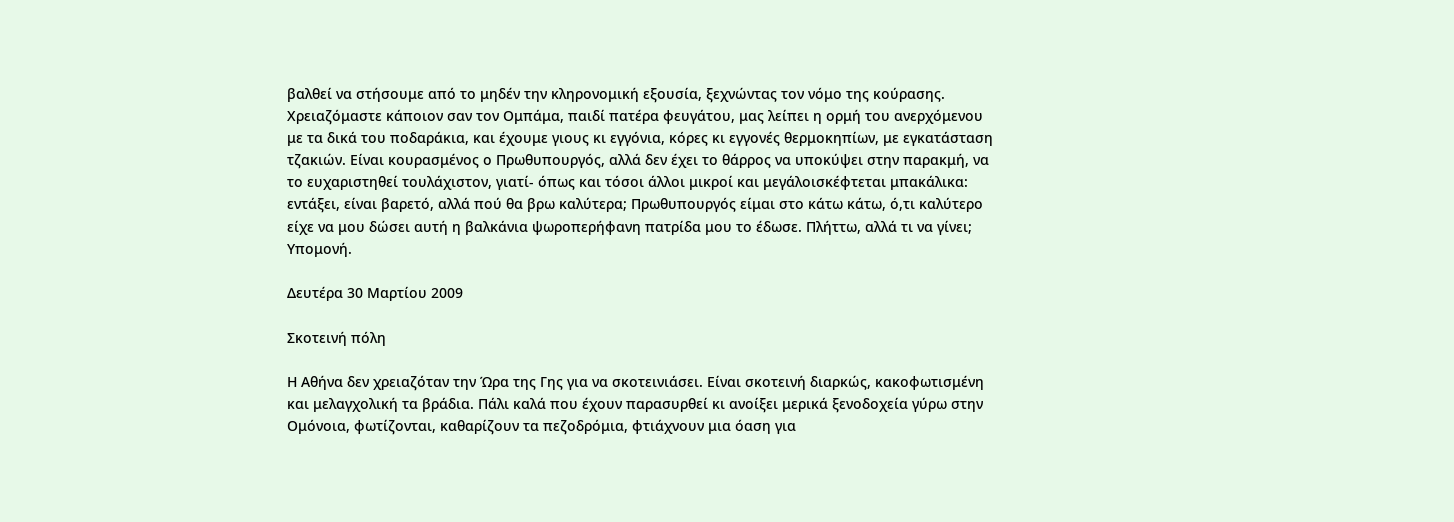βαλθεί να στήσουμε από το μηδέν την κληρονομική εξουσία, ξεχνώντας τον νόμο της κούρασης. Χρειαζόμαστε κάποιον σαν τον Ομπάμα, παιδί πατέρα φευγάτου, μας λείπει η ορμή του ανερχόμενου με τα δικά του ποδαράκια, και έχουμε γιους κι εγγόνια, κόρες κι εγγονές θερμοκηπίων, με εγκατάσταση τζακιών. Είναι κουρασμένος ο Πρωθυπουργός, αλλά δεν έχει το θάρρος να υποκύψει στην παρακμή, να το ευχαριστηθεί τουλάχιστον, γιατί- όπως και τόσοι άλλοι μικροί και μεγάλοισκέφτεται μπακάλικα: εντάξει, είναι βαρετό, αλλά πού θα βρω καλύτερα; Πρωθυπουργός είμαι στο κάτω κάτω, ό,τι καλύτερο είχε να μου δώσει αυτή η βαλκάνια ψωροπερήφανη πατρίδα μου το έδωσε. Πλήττω, αλλά τι να γίνει; Υπομονή.

Δευτέρα 30 Μαρτίου 2009

Σκοτεινή πόλη

Η Αθήνα δεν χρειαζόταν την Ώρα της Γης για να σκοτεινιάσει. Είναι σκοτεινή διαρκώς, κακοφωτισμένη και μελαγχολική τα βράδια. Πάλι καλά που έχουν παρασυρθεί κι ανοίξει μερικά ξενοδοχεία γύρω στην Ομόνοια, φωτίζονται, καθαρίζουν τα πεζοδρόμια, φτιάχνουν μια όαση για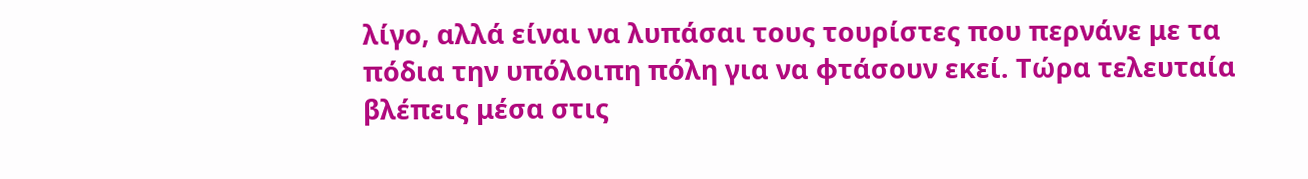λίγο, αλλά είναι να λυπάσαι τους τουρίστες που περνάνε με τα πόδια την υπόλοιπη πόλη για να φτάσουν εκεί. Τώρα τελευταία βλέπεις μέσα στις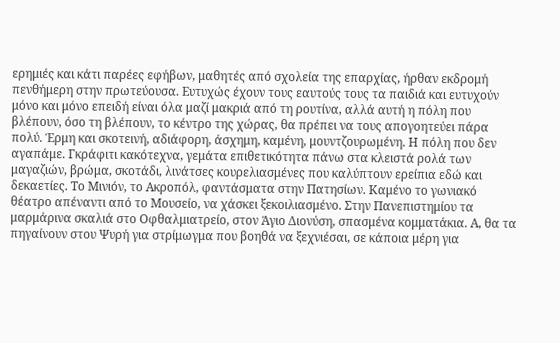ερημιές και κάτι παρέες εφήβων, μαθητές από σχολεία της επαρχίας, ήρθαν εκδρομή πενθήμερη στην πρωτεύουσα. Ευτυχώς έχουν τους εαυτούς τους τα παιδιά και ευτυχούν μόνο και μόνο επειδή είναι όλα μαζί μακριά από τη ρουτίνα, αλλά αυτή η πόλη που βλέπουν, όσο τη βλέπουν, το κέντρο της χώρας, θα πρέπει να τους απογοητεύει πάρα πολύ. Έρμη και σκοτεινή, αδιάφορη, άσχημη, καμένη, μουντζουρωμένη. Η πόλη που δεν αγαπάμε. Γκράφιτι κακότεχνα, γεμάτα επιθετικότητα πάνω στα κλειστά ρολά των μαγαζιών, βρώμα, σκοτάδι, λινάτσες κουρελιασμένες που καλύπτουν ερείπια εδώ και δεκαετίες. Το Μινιόν, το Ακροπόλ, φαντάσματα στην Πατησίων. Καμένο το γωνιακό θέατρο απέναντι από το Μουσείο, να χάσκει ξεκοιλιασμένο. Στην Πανεπιστημίου τα μαρμάρινα σκαλιά στο Οφθαλμιατρείο, στον Άγιο Διονύση, σπασμένα κομματάκια. Α, θα τα πηγαίνουν στου Ψυρή για στρίμωγμα που βοηθά να ξεχνιέσαι, σε κάποια μέρη για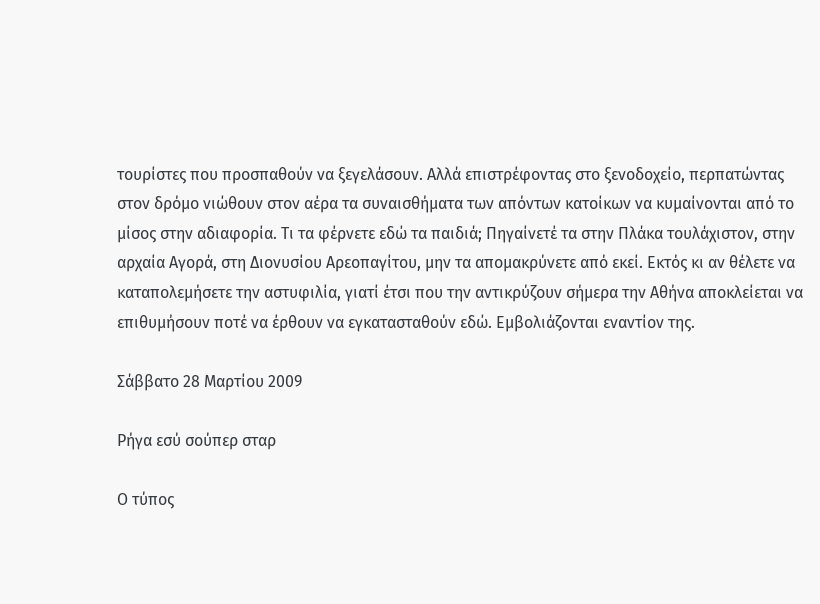τουρίστες που προσπαθούν να ξεγελάσουν. Αλλά επιστρέφοντας στο ξενοδοχείο, περπατώντας στον δρόμο νιώθουν στον αέρα τα συναισθήματα των απόντων κατοίκων να κυμαίνονται από το μίσος στην αδιαφορία. Τι τα φέρνετε εδώ τα παιδιά; Πηγαίνετέ τα στην Πλάκα τουλάχιστον, στην αρχαία Αγορά, στη Διονυσίου Αρεοπαγίτου, μην τα απομακρύνετε από εκεί. Εκτός κι αν θέλετε να καταπολεμήσετε την αστυφιλία, γιατί έτσι που την αντικρύζουν σήμερα την Αθήνα αποκλείεται να επιθυμήσουν ποτέ να έρθουν να εγκατασταθούν εδώ. Εμβολιάζονται εναντίον της.

Σάββατο 28 Μαρτίου 2009

Ρήγα εσύ σούπερ σταρ

Ο τύπος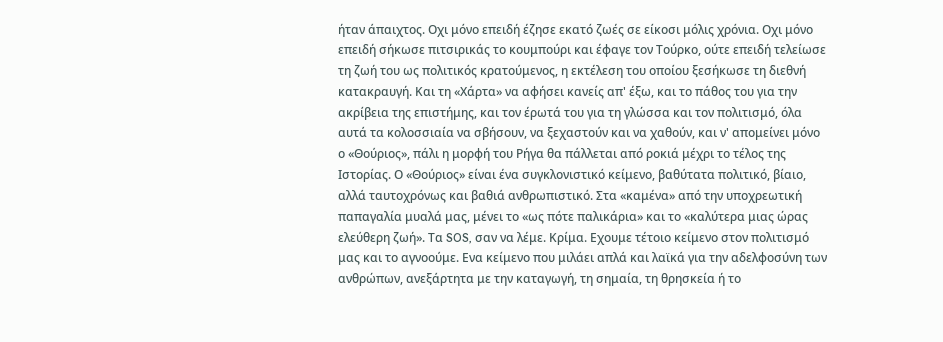ήταν άπαιχτος. Οχι μόνο επειδή έζησε εκατό ζωές σε είκοσι μόλις χρόνια. Οχι μόνο επειδή σήκωσε πιτσιρικάς το κουμπούρι και έφαγε τον Τούρκο, ούτε επειδή τελείωσε τη ζωή του ως πολιτικός κρατούμενος, η εκτέλεση του οποίου ξεσήκωσε τη διεθνή κατακραυγή. Και τη «Χάρτα» να αφήσει κανείς απ' έξω, και το πάθος του για την ακρίβεια της επιστήμης, και τον έρωτά του για τη γλώσσα και τον πολιτισμό, όλα αυτά τα κολοσσιαία να σβήσουν, να ξεχαστούν και να χαθούν, και ν' απομείνει μόνο ο «Θούριος», πάλι η μορφή του Ρήγα θα πάλλεται από ροκιά μέχρι το τέλος της Ιστορίας. Ο «Θούριος» είναι ένα συγκλονιστικό κείμενο, βαθύτατα πολιτικό, βίαιο, αλλά ταυτοχρόνως και βαθιά ανθρωπιστικό. Στα «καμένα» από την υποχρεωτική παπαγαλία μυαλά μας, μένει το «ως πότε παλικάρια» και το «καλύτερα μιας ώρας ελεύθερη ζωή». Τα SOS, σαν να λέμε. Κρίμα. Εχουμε τέτοιο κείμενο στον πολιτισμό μας και το αγνοούμε. Ενα κείμενο που μιλάει απλά και λαϊκά για την αδελφοσύνη των ανθρώπων, ανεξάρτητα με την καταγωγή, τη σημαία, τη θρησκεία ή το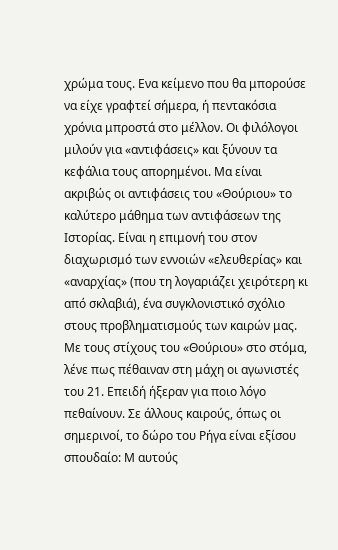χρώμα τους. Ενα κείμενο που θα μπορούσε να είχε γραφτεί σήμερα, ή πεντακόσια χρόνια μπροστά στο μέλλον. Οι φιλόλογοι μιλούν για «αντιφάσεις» και ξύνουν τα κεφάλια τους απορημένοι. Μα είναι ακριβώς οι αντιφάσεις του «Θούριου» το καλύτερο μάθημα των αντιφάσεων της Ιστορίας. Είναι η επιμονή του στον διαχωρισμό των εννοιών «ελευθερίας» και «αναρχίας» (που τη λογαριάζει χειρότερη κι από σκλαβιά), ένα συγκλονιστικό σχόλιο στους προβληματισμούς των καιρών μας. Με τους στίχους του «Θούριου» στο στόμα, λένε πως πέθαιναν στη μάχη οι αγωνιστές του 21. Επειδή ήξεραν για ποιο λόγο πεθαίνουν. Σε άλλους καιρούς, όπως οι σημερινοί, το δώρο του Ρήγα είναι εξίσου σπουδαίο: Μ αυτούς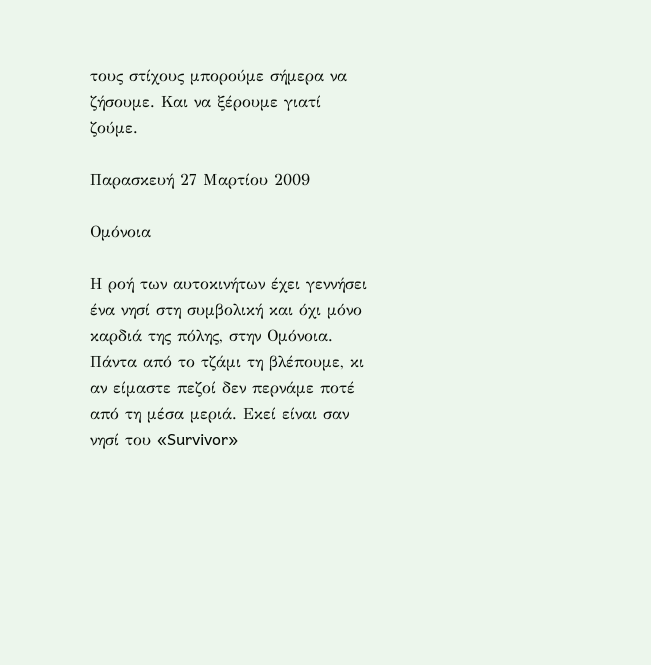τους στίχους μπορούμε σήμερα να ζήσουμε. Και να ξέρουμε γιατί ζούμε.

Παρασκευή 27 Μαρτίου 2009

Ομόνοια

Η ροή των αυτοκινήτων έχει γεννήσει ένα νησί στη συμβολική και όχι μόνο καρδιά της πόλης, στην Ομόνοια. Πάντα από το τζάμι τη βλέπουμε, κι αν είμαστε πεζοί δεν περνάμε ποτέ από τη μέσα μεριά. Εκεί είναι σαν νησί του «Survivor»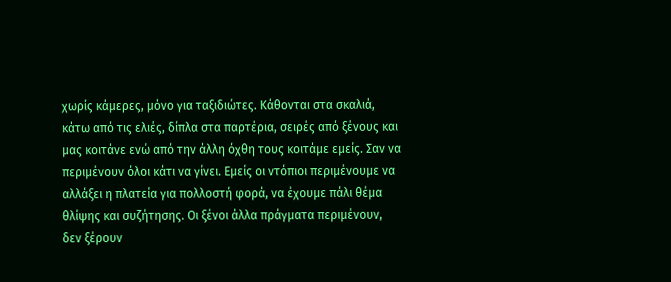χωρίς κάμερες, μόνο για ταξιδιώτες. Κάθονται στα σκαλιά, κάτω από τις ελιές, δίπλα στα παρτέρια, σειρές από ξένους και μας κοιτάνε ενώ από την άλλη όχθη τους κοιτάμε εμείς. Σαν να περιμένουν όλοι κάτι να γίνει. Εμείς οι ντόπιοι περιμένουμε να αλλάξει η πλατεία για πολλοστή φορά, να έχουμε πάλι θέμα θλίψης και συζήτησης. Οι ξένοι άλλα πράγματα περιμένουν, δεν ξέρουν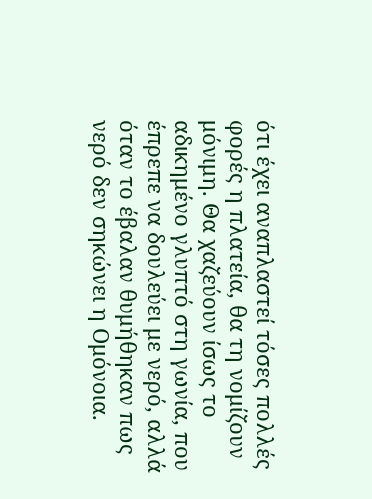ότι έχει αναπλαστεί τόσες πολλές φορές η πλατεία, θα τη νομίζουν μόνιμη. Θα χαζεύουν ίσως το αδικημένο γλυπτό στη γωνία, που έπρεπε να δουλεύει με νερό, αλλά όταν το έβαλαν θυμήθηκαν πως νερό δεν σηκώνει η Ομόνοια.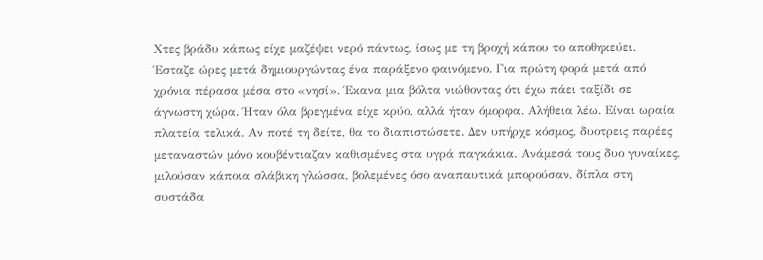Χτες βράδυ κάπως είχε μαζέψει νερό πάντως, ίσως με τη βροχή κάπου το αποθηκεύει. Έσταζε ώρες μετά δημιουργώντας ένα παράξενο φαινόμενο. Για πρώτη φορά μετά από χρόνια πέρασα μέσα στο «νησί». Έκανα μια βόλτα νιώθοντας ότι έχω πάει ταξίδι σε άγνωστη χώρα. Ήταν όλα βρεγμένα είχε κρύο, αλλά ήταν όμορφα. Αλήθεια λέω. Είναι ωραία πλατεία τελικά. Αν ποτέ τη δείτε, θα το διαπιστώσετε. Δεν υπήρχε κόσμος, δυοτρεις παρέες μεταναστών μόνο κουβέντιαζαν καθισμένες στα υγρά παγκάκια. Ανάμεσά τους δυο γυναίκες, μιλούσαν κάποια σλάβικη γλώσσα, βολεμένες όσο αναπαυτικά μπορούσαν, δίπλα στη συστάδα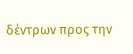δέντρων προς την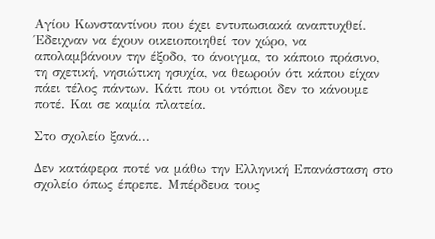Αγίου Κωνσταντίνου που έχει εντυπωσιακά αναπτυχθεί. Έδειχναν να έχουν οικειοποιηθεί τον χώρο, να απολαμβάνουν την έξοδο, το άνοιγμα, το κάποιο πράσινο, τη σχετική, νησιώτικη ησυχία, να θεωρούν ότι κάπου είχαν πάει τέλος πάντων. Κάτι που οι ντόπιοι δεν το κάνουμε ποτέ. Και σε καμία πλατεία.

Στο σχολείο ξανά...

Δεν κατάφερα ποτέ να μάθω την Ελληνική Επανάσταση στο σχολείο όπως έπρεπε. Μπέρδευα τους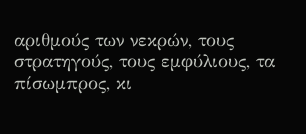αριθμούς των νεκρών, τους στρατηγούς, τους εμφύλιους, τα πίσωμπρος, κι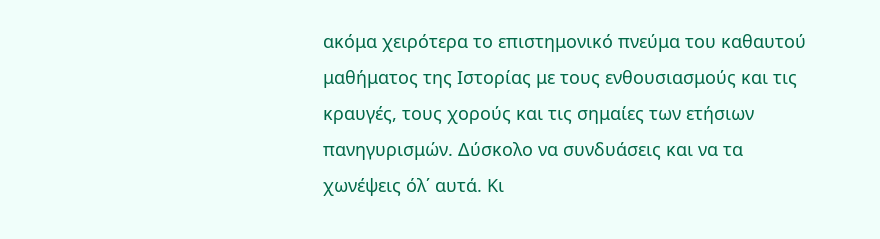ακόμα χειρότερα το επιστημονικό πνεύμα του καθαυτού μαθήματος της Ιστορίας με τους ενθουσιασμούς και τις κραυγές, τους χορούς και τις σημαίες των ετήσιων πανηγυρισμών. Δύσκολο να συνδυάσεις και να τα χωνέψεις όλ΄ αυτά. Κι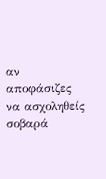αν αποφάσιζες να ασχοληθείς σοβαρά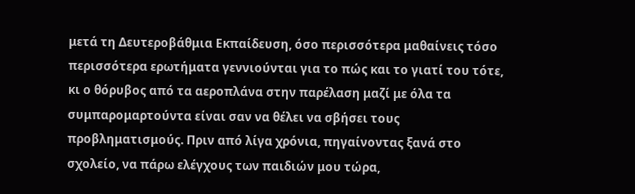μετά τη Δευτεροβάθμια Εκπαίδευση, όσο περισσότερα μαθαίνεις τόσο περισσότερα ερωτήματα γεννιούνται για το πώς και το γιατί του τότε, κι ο θόρυβος από τα αεροπλάνα στην παρέλαση μαζί με όλα τα συμπαρομαρτούντα είναι σαν να θέλει να σβήσει τους προβληματισμούς. Πριν από λίγα χρόνια, πηγαίνοντας ξανά στο σχολείο, να πάρω ελέγχους των παιδιών μου τώρα,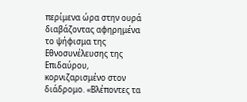περίμενα ώρα στην ουρά διαβάζοντας αφηρημένα το ψήφισμα της Εθνοσυνέλευσης της Επιδαύρου, κορνιζαρισμένο στον διάδρομο. «Βλέποντες τα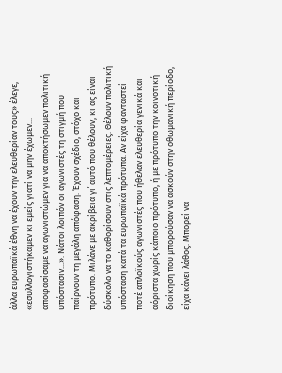άλλα ευρωπαϊκά έθνη να έχουν την ελευθερίαν τους» έλεγε, «εσυλλογιστήκαμεν κι εμείς γιατί να μην έχωμεν... αποφασίσαμε να αγωνιστώμεν για να αποκτήσωμεν πολιτική υπόστασιν...». Νάτοι λοιπόν οι αγωνιστές τη στιγμή που παίρνουν τη μεγάλη απόφαση. Έχουν σχέδιο, στόχο και πρότυπο. Μιλάνε με ακρίβεια γι΄ αυτό που θέλουν, κι ας είναι δύσκολο να το καθορίσουν στις λεπτομέρειες. Θέλουν πολιτική υπόσταση κατά τα ευρωπαϊκά πρότυπα. Αν είχα φανταστεί ποτέ απλοϊκούς αγωνιστές που ήθελαν ελευθερία γενικά και αόριστα χωρίς κάποιο πρότυπο, ή με πρότυπο την κοινοτική διοίκηση που μπορούσαν να ασκούν στην οθωμανική περίοδο, είχα κάνει λάθος. Μπορεί να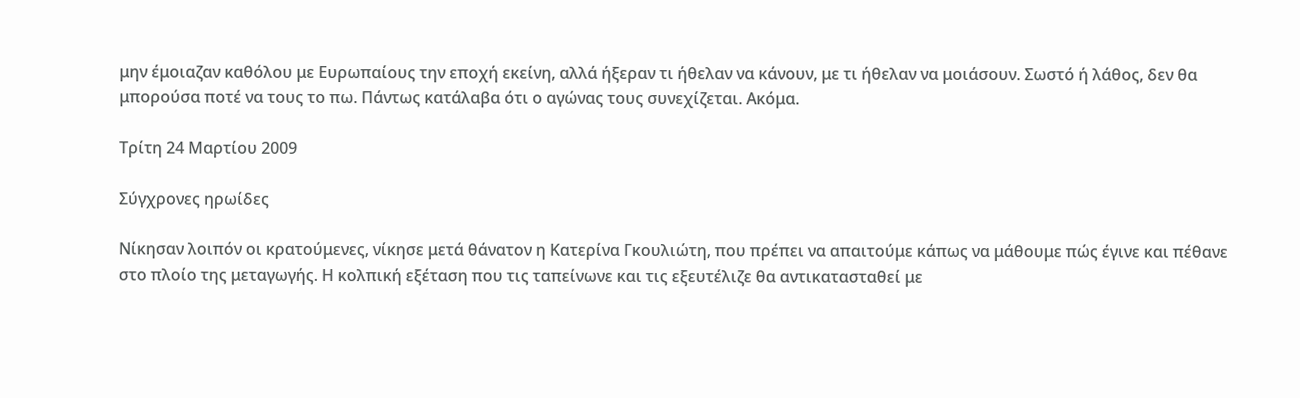μην έμοιαζαν καθόλου με Ευρωπαίους την εποχή εκείνη, αλλά ήξεραν τι ήθελαν να κάνουν, με τι ήθελαν να μοιάσουν. Σωστό ή λάθος, δεν θα μπορούσα ποτέ να τους το πω. Πάντως κατάλαβα ότι ο αγώνας τους συνεχίζεται. Ακόμα.

Τρίτη 24 Μαρτίου 2009

Σύγχρονες ηρωίδες

Νίκησαν λοιπόν οι κρατούμενες, νίκησε μετά θάνατον η Κατερίνα Γκουλιώτη, που πρέπει να απαιτούμε κάπως να μάθουμε πώς έγινε και πέθανε στο πλοίο της μεταγωγής. Η κολπική εξέταση που τις ταπείνωνε και τις εξευτέλιζε θα αντικατασταθεί με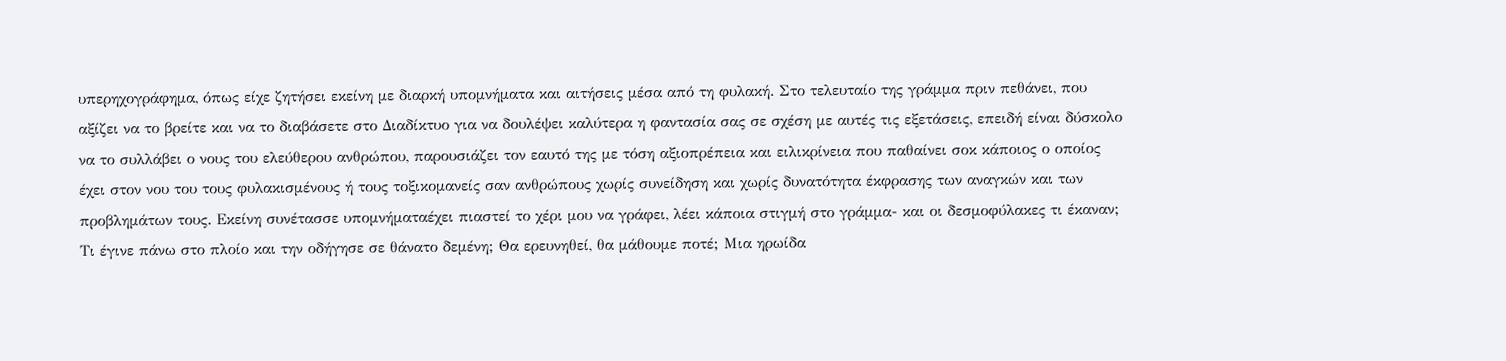υπερηχογράφημα, όπως είχε ζητήσει εκείνη με διαρκή υπομνήματα και αιτήσεις μέσα από τη φυλακή. Στο τελευταίο της γράμμα πριν πεθάνει, που αξίζει να το βρείτε και να το διαβάσετε στο Διαδίκτυο για να δουλέψει καλύτερα η φαντασία σας σε σχέση με αυτές τις εξετάσεις, επειδή είναι δύσκολο να το συλλάβει ο νους του ελεύθερου ανθρώπου, παρουσιάζει τον εαυτό της με τόση αξιοπρέπεια και ειλικρίνεια που παθαίνει σοκ κάποιος ο οποίος έχει στον νου του τους φυλακισμένους ή τους τοξικομανείς σαν ανθρώπους χωρίς συνείδηση και χωρίς δυνατότητα έκφρασης των αναγκών και των προβλημάτων τους. Εκείνη συνέτασσε υπομνήματαέχει πιαστεί το χέρι μου να γράφει, λέει κάποια στιγμή στο γράμμα- και οι δεσμοφύλακες τι έκαναν; Τι έγινε πάνω στο πλοίο και την οδήγησε σε θάνατο δεμένη; Θα ερευνηθεί, θα μάθουμε ποτέ; Μια ηρωίδα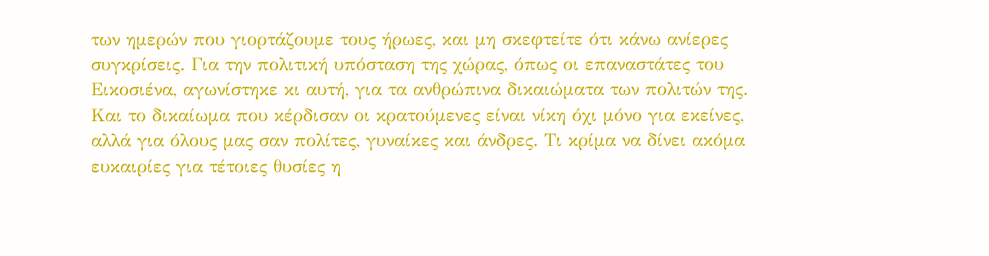των ημερών που γιορτάζουμε τους ήρωες, και μη σκεφτείτε ότι κάνω ανίερες συγκρίσεις. Για την πολιτική υπόσταση της χώρας, όπως οι επαναστάτες του Εικοσιένα, αγωνίστηκε κι αυτή, για τα ανθρώπινα δικαιώματα των πολιτών της. Και το δικαίωμα που κέρδισαν οι κρατούμενες είναι νίκη όχι μόνο για εκείνες, αλλά για όλους μας σαν πολίτες, γυναίκες και άνδρες. Τι κρίμα να δίνει ακόμα ευκαιρίες για τέτοιες θυσίες η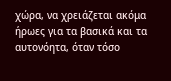χώρα, να χρειάζεται ακόμα ήρωες για τα βασικά και τα αυτονόητα, όταν τόσο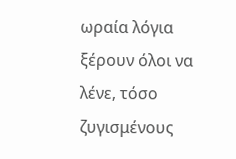ωραία λόγια ξέρουν όλοι να λένε, τόσο ζυγισμένους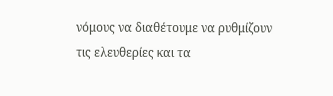νόμους να διαθέτουμε να ρυθμίζουν τις ελευθερίες και τα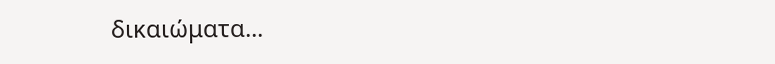δικαιώματα...